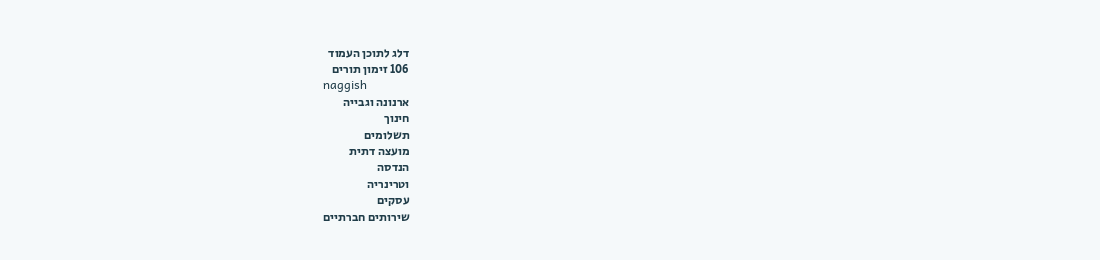דלג לתוכן העמוד
106 זימון תורים
naggish
ארנונה וגבייה
חינוך
תשלומים
מועצה דתית
הנדסה
וטרינריה
עסקים
שירותים חברתיים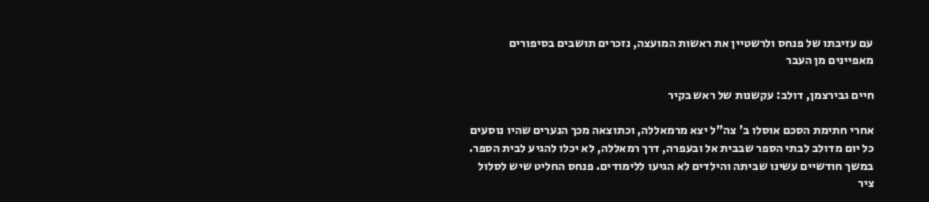עם עזיבתו של פנחס ולרשטיין את ראשות המועצה, נזכרים תושבים בסיפורים מאפיינים מן העבר

חיים גבירצמן, דולב: עקשנות של ראש בקיר

אחרי חתימת הסכם אוסלו ב' צה"ל יצא מרמאללה, וכתוצאה מכך הנערים שהיו נוסעים כל יום מדולב לבתי הספר שבבית אל ובעפרה, דרך רמאללה, לא יכלו להגיע לבית הספר. במשך חודשיים עשינו שביתה והילדים לא הגיעו ללימודים. פנחס החליט שיש לסלול ציר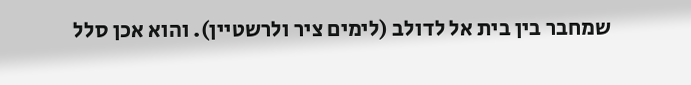שמחבר בין בית אל לדולב (לימים ציר ולרשטיין). והוא אכן סלל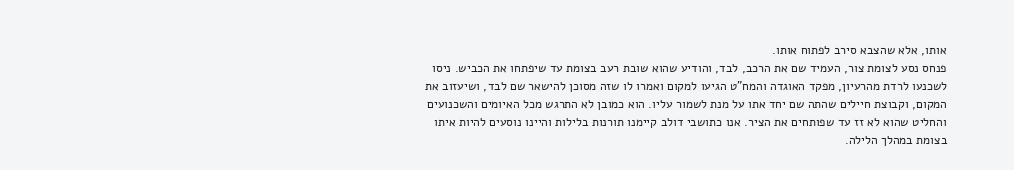אותו, אלא שהצבא סירב לפתוח אותו.
פנחס נסע לצומת צור, העמיד שם את הרכב, לבד, והודיע שהוא שובת רעב בצומת עד שיפתחו את הכביש. ניסו לשכנעו לרדת מהרעיון, מפקד האוגדה והמח"ט הגיעו למקום ואמרו לו שזה מסוכן להישאר שם לבד, ושיעזוב את המקום, וקבוצת חיילים שהתה שם יחד אתו על מנת לשמור עליו. הוא כמובן לא התרגש מכל האיומים והשכנועים והחליט שהוא לא זז עד שפותחים את הציר. אנו כתושבי דולב קיימנו תורנות בלילות והיינו נוסעים להיות איתו בצומת במהלך הלילה.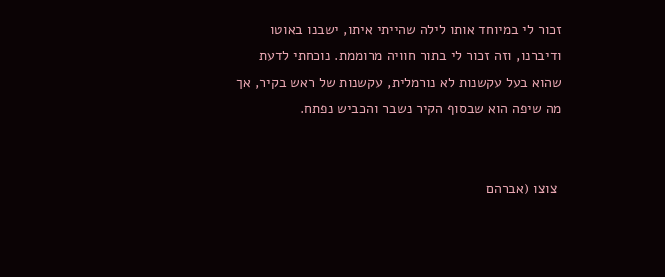זכור לי במיוחד אותו לילה שהייתי איתו, ישבנו באוטו ודיברנו, וזה זכור לי בתור חוויה מרוממת. נוכחתי לדעת שהוא בעל עקשנות לא נורמלית, עקשנות של ראש בקיר, אך מה שיפה הוא שבסוף הקיר נשבר והכביש נפתח.


 צוצו (אברהם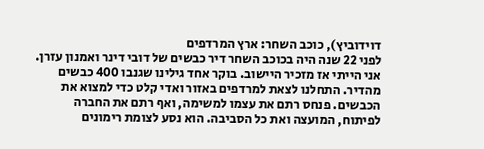דוידוביץ), כוכב השחר: ארץ המרדפים
לפני 22 שנה היה בכוכב השחר דיר כבשים של דובי דינר ואמנון עזרן. אני הייתי אז מזכיר היישוב. בוקר אחד גילינו שגנבו 400 כבשים מהדיר. התחלנו לצאת למרדפים באזור ואדי קלט כדי למצוא את הכבשים. פנחס רתם את עצמו למשימה, ואף רתם את החברה לפיתוח, המועצה ואת כל הסביבה. הוא נסע לצומת רימונים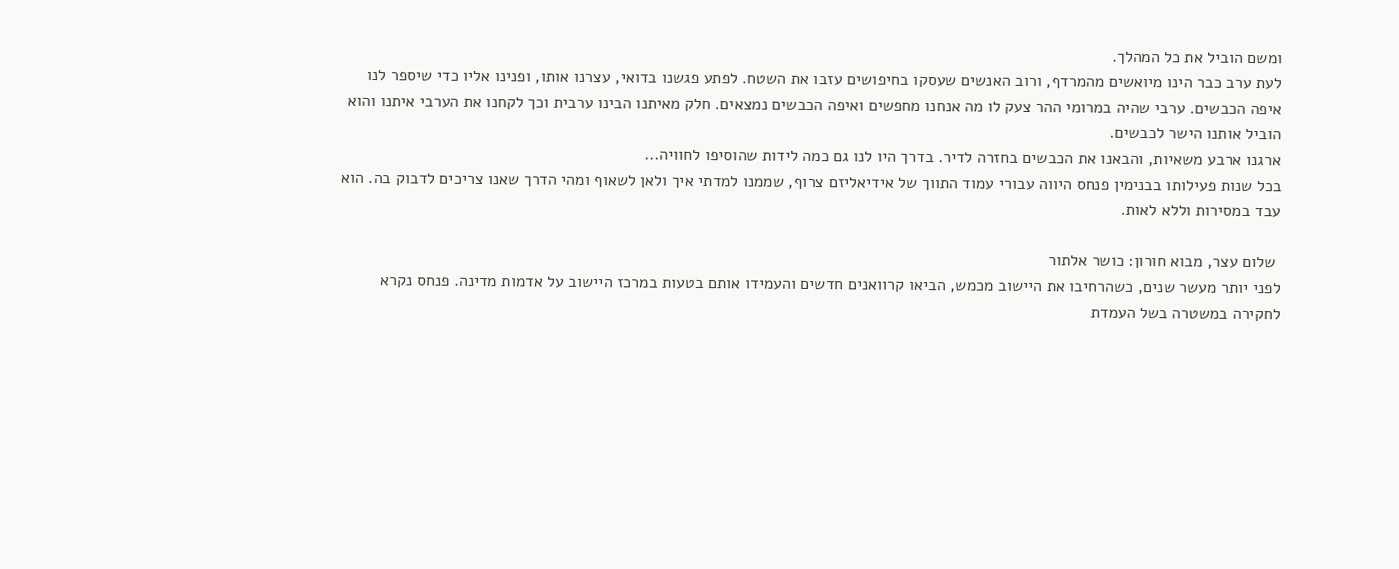ומשם הוביל את כל המהלך.
לעת ערב כבר הינו מיואשים מהמרדף, ורוב האנשים שעסקו בחיפושים עזבו את השטח. לפתע פגשנו בדואי, עצרנו אותו, ופנינו אליו כדי שיספר לנו איפה הכבשים. ערבי שהיה במרומי ההר צעק לו מה אנחנו מחפשים ואיפה הכבשים נמצאים. חלק מאיתנו הבינו ערבית וכך לקחנו את הערבי איתנו והוא הוביל אותנו הישר לכבשים.
ארגנו ארבע משאיות, והבאנו את הכבשים בחזרה לדיר. בדרך היו לנו גם כמה לידות שהוסיפו לחוויה...
בכל שנות פעילותו בבנימין פנחס היווה עבורי עמוד התווך של אידיאליזם צרוף, שממנו למדתי איך ולאן לשאוף ומהי הדרך שאנו צריכים לדבוק בה. הוא עבד במסירות וללא לאות.

 שלום עצר, מבוא חורון: כושר אלתור
לפני יותר מעשר שנים, כשהרחיבו את היישוב מכמש, הביאו קרוואנים חדשים והעמידו אותם בטעות במרכז היישוב על אדמות מדינה. פנחס נקרא לחקירה במשטרה בשל העמדת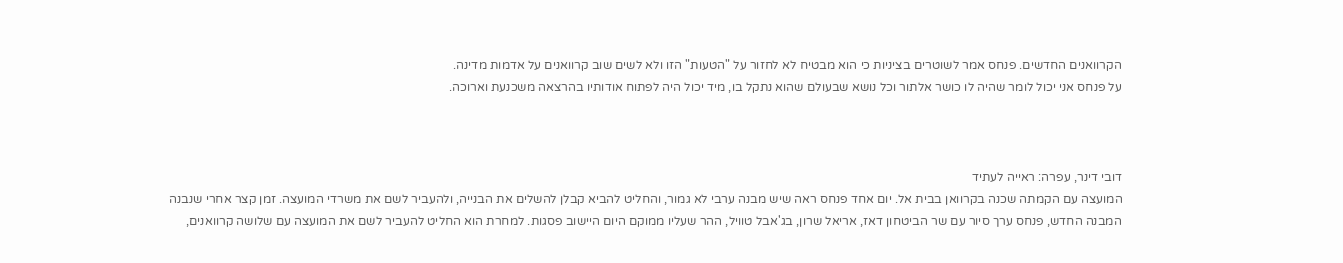הקרוואנים החדשים. פנחס אמר לשוטרים בציניות כי הוא מבטיח לא לחזור על "הטעות" הזו ולא לשים שוב קרוואנים על אדמות מדינה.
על פנחס אני יכול לומר שהיה לו כושר אלתור וכל נושא שבעולם שהוא נתקל בו, מיד יכול היה לפתוח אודותיו בהרצאה משכנעת וארוכה.



דובי דינר, עפרה: ראייה לעתיד
המועצה עם הקמתה שכנה בקרוואן בבית אל. יום אחד פנחס ראה שיש מבנה ערבי לא גמור, והחליט להביא קבלן להשלים את הבנייה, ולהעביר לשם את משרדי המועצה. זמן קצר אחרי שנבנה המבנה החדש, פנחס ערך סיור עם שר הביטחון דאז, אריאל שרון, בג'אבל טוויל, ההר שעליו ממוקם היום היישוב פסגות. למחרת הוא החליט להעביר לשם את המועצה עם שלושה קרוואנים,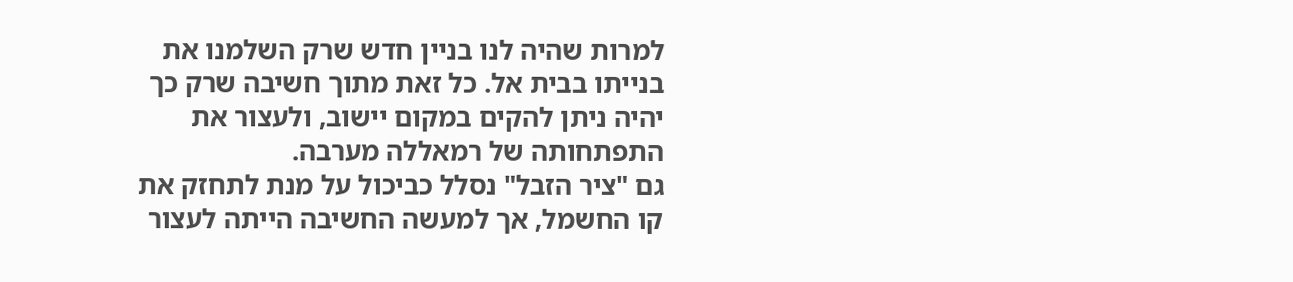למרות שהיה לנו בניין חדש שרק השלמנו את בנייתו בבית אל. כל זאת מתוך חשיבה שרק כך יהיה ניתן להקים במקום יישוב, ולעצור את התפתחותה של רמאללה מערבה.
גם "ציר הזבל" נסלל כביכול על מנת לתחזק את קו החשמל, אך למעשה החשיבה הייתה לעצור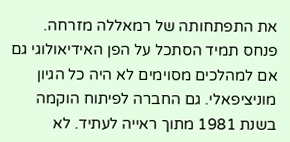את התפתחותה של רמאללה מזרחה.
פנחס תמיד הסתכל על הפן האידיאולוגי גם אם למהלכים מסוימים לא היה כל הגיון מוניציפאלי. גם החברה לפיתוח הוקמה בשנת 1981 מתוך ראייה לעתיד. לא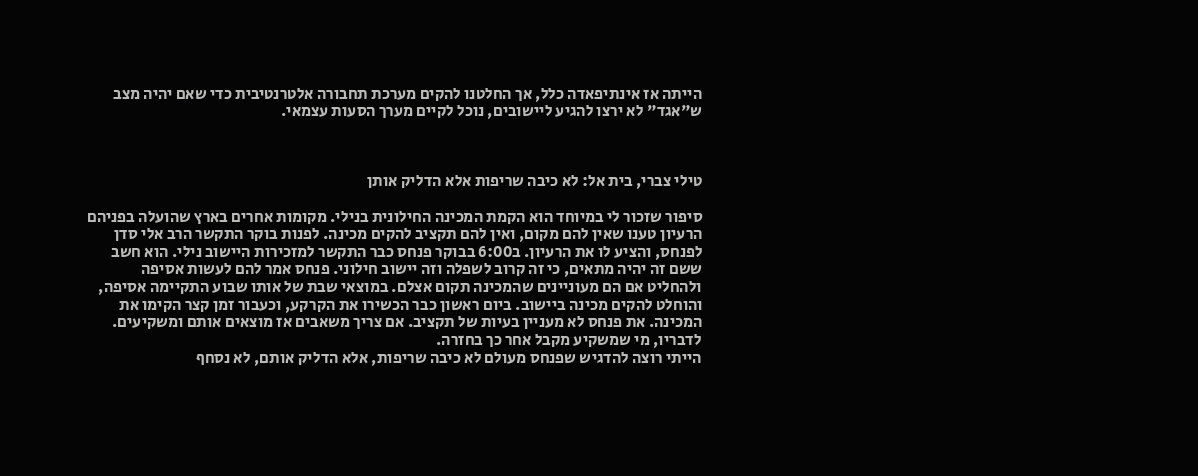הייתה אז אינתיפאדה כלל, אך החלטנו להקים מערכת תחבורה אלטרנטיבית כדי שאם יהיה מצב ש"אגד" לא ירצו להגיע ליישובים, נוכל לקיים מערך הסעות עצמאי.



טילי צברי, בית אל: לא כיבה שריפות אלא הדליק אותן

סיפור שזכור לי במיוחד הוא הקמת המכינה החילונית בנילי. מקומות אחרים בארץ שהועלה בפניהם הרעיון טענו שאין להם מקום, ואין להם תקציב להקים מכינה. לפנות בוקר התקשר הרב אלי סדן לפנחס, והציע לו את הרעיון. ב6:00 בבוקר פנחס כבר התקשר למזכירות היישוב נילי. הוא חשב ששם זה יהיה מתאים, כי זה קרוב לשפלה וזה יישוב חילוני. פנחס אמר להם לעשות אסיפה ולהחליט אם הם מעוניינים שהמכינה תקום אצלם. במוצאי שבת של אותו שבוע התקיימה אסיפה, והוחלט להקים מכינה ביישוב. ביום ראשון כבר הכשירו את הקרקע, וכעבור זמן קצר הקימו את המכינה. את פנחס לא מעניין בעיות של תקציב. אם צריך משאבים אז מוצאים אותם ומשקיעים. לדבריו, מי שמשקיע מקבל אחר כך בחזרה.
הייתי רוצה להדגיש שפנחס מעולם לא כיבה שריפות, אלא הדליק אותם, לא נסחף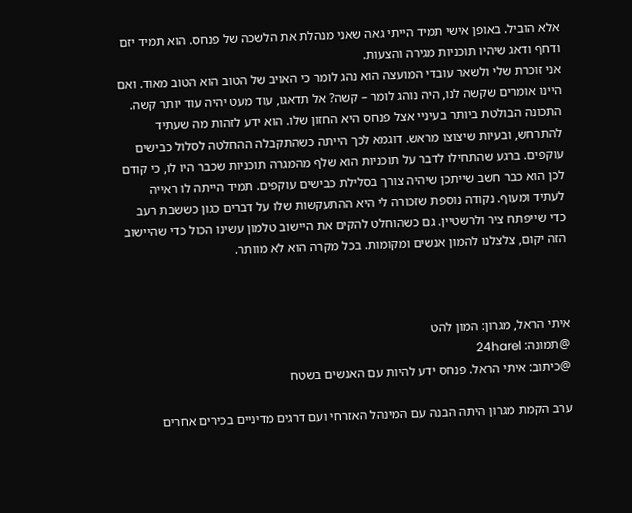אלא הוביל. באופן אישי תמיד הייתי גאה שאני מנהלת את הלשכה של פנחס. הוא תמיד יזם ודחף ודאג שיהיו תוכניות מגירה והצעות.
אני זוכרת שלי ולשאר עובדי המועצה הוא נהג לומר כי האויב של הטוב הוא הטוב מאוד. ואם היינו אומרים שקשה לנו, היה נוהג לומר – קשה? אל תדאגו, עוד מעט יהיה עוד יותר קשה.
התכונה הבולטת ביותר בעיניי אצל פנחס היא החזון שלו. הוא ידע לזהות מה שעתיד להתרחש, ובעיות שיצוצו מראש. דוגמא לכך הייתה כשהתקבלה ההחלטה לסלול כבישים עוקפים. ברגע שהתחילו לדבר על תוכניות הוא שלף מהמגרה תוכניות שכבר היו לו, כי קודם לכן הוא כבר חשב שייתכן שיהיה צורך בסלילת כבישים עוקפים. תמיד הייתה לו ראייה לעתיד ומעוף. נקודה נוספת שזכורה לי היא ההתעקשות שלו על דברים כגון כששבת רעב כדי שייפתח ציר ולרשטיין. גם כשהוחלט להקים את היישוב טלמון עשינו הכול כדי שהיישוב הזה יקום, צלצלנו להמון אנשים ומקומות. בכל מקרה הוא לא מוותר.



איתי הראל, מגרון: המון להט
@תמונה: 24harel
@כיתוב: איתי הראל. פנחס ידע להיות עם האנשים בשטח

ערב הקמת מגרון היתה הבנה עם המינהל האזרחי ועם דרגים מדיניים בכירים אחרים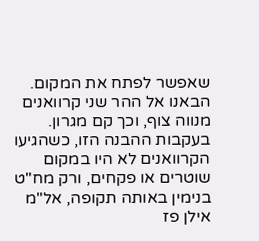שאפשר לפתח את המקום. הבאנו אל ההר שני קרוואנים מנווה צוף, וכך קם מגרון. בעקבות ההבנה הזו, כשהגיעו הקרוואנים לא היו במקום שוטרים או פקחים, ורק מח"ט בנימין באותה תקופה, אל"מ אילן פז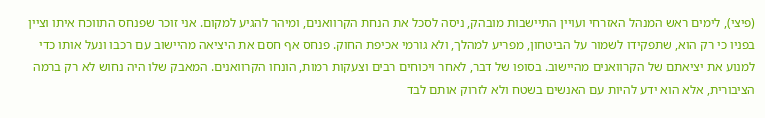(פיצי), לימים ראש המנהל האזרחי ועויין התיישבות מובהק, ניסה לסכל את הנחת הקרוואנים, ומיהר להגיע למקום. אני זוכר שפנחס התווכח איתו וציין בפניו כי רק הוא, שתפקידו לשמור על הביטחון, מפריע למהלך, ולא גורמי אכיפת החוק. פנחס אף חסם את היציאה מהיישוב עם רכבו ונעל אותו כדי למנוע את יציאתם של הקרוואנים מהיישוב. בסופו של דבר, לאחר ויכוחים רבים וצעקות רמות, הונחו הקרוואנים. המאבק שלו היה נחוש לא רק ברמה הציבורית, אלא הוא ידע להיות עם האנשים בשטח ולא לזרוק אותם לבד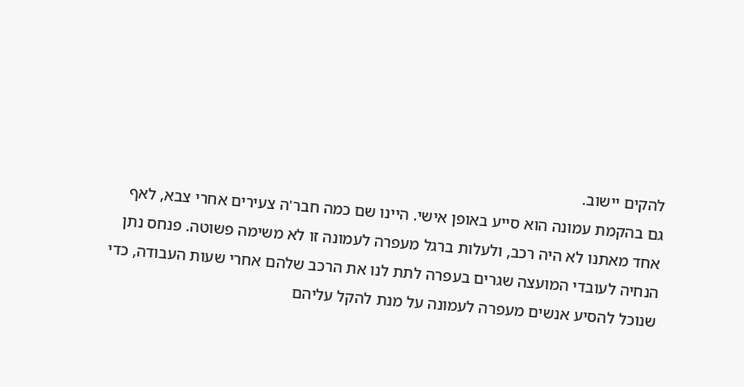להקים יישוב.
גם בהקמת עמונה הוא סייע באופן אישי. היינו שם כמה חבר'ה צעירים אחרי צבא, לאף אחד מאתנו לא היה רכב, ולעלות ברגל מעפרה לעמונה זו לא משימה פשוטה. פנחס נתן הנחיה לעובדי המועצה שגרים בעפרה לתת לנו את הרכב שלהם אחרי שעות העבודה, כדי שנוכל להסיע אנשים מעפרה לעמונה על מנת להקל עליהם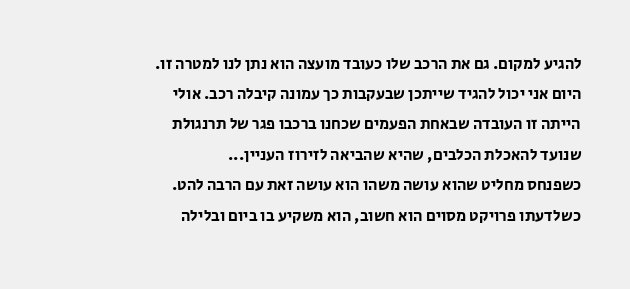להגיע למקום. גם את הרכב שלו כעובד מועצה הוא נתן לנו למטרה זו. היום אני יכול להגיד שייתכן שבעקבות כך עמונה קיבלה רכב. אולי הייתה זו העובדה שבאחת הפעמים שכחנו ברכבו פגר של תרנגולת שנועד להאכלת הכלבים, שהיא שהביאה לזירוז העניין...
כשפנחס מחליט שהוא עושה משהו הוא עושה זאת עם הרבה להט. כשלדעתו פרויקט מסוים הוא חשוב, הוא משקיע בו ביום ובלילה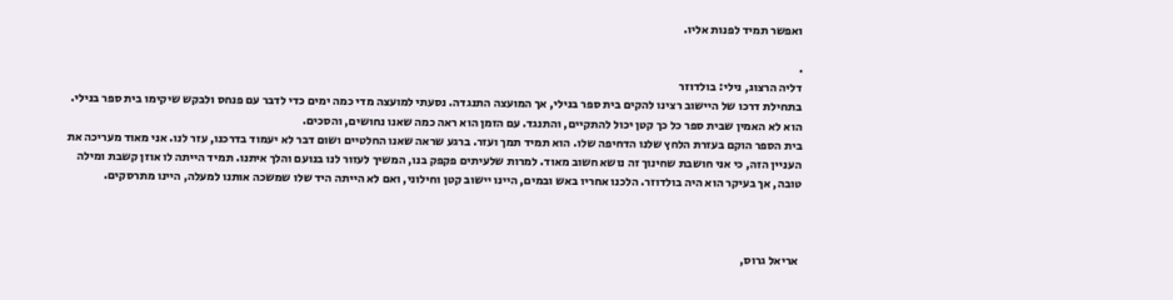ואפשר תמיד לפנות אליו.

.
דליה הרצוג, נילי: בולדוזר
בתחילת דרכו של היישוב רצינו להקים בית ספר בנילי, אך המועצה התנגדה. נסעתי למועצה מדי כמה ימים כדי לדבר עם פנחס ולבקש שיקימו בית ספר בנילי. הוא לא האמין שבית ספר כל כך קטן יכול להתקיים, והתנגד. עם הזמן הוא ראה כמה שאנו נחושים, והסכים.
בית הספר הוקם בעזרת הלחץ שלנו הדחיפה שלו. הוא תמיד תמך ועזר. ברגע שראה שאנו החלטיים ושום דבר לא יעמוד בדרכנו, עזר לנו. אני מאוד מעריכה את העניין הזה, כי אני חושבת שחינוך זה נושא חשוב מאוד. למרות שלעיתים פקפק בנו, המשיך לעזור לנו בנועם והלך איתנו. תמיד הייתה לו אוזן קשבת ומילה טובה, אך בעיקר הוא היה בולדוזר. הלכנו אחריו באש ובמים, היינו יישוב קטן וחילוני, ואם לא הייתה היד שלו שמשכה אותנו למעלה, היינו מתרסקים.



 אריאל גרוס,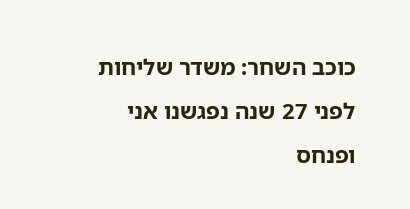כוכב השחר: משדר שליחות
לפני 27 שנה נפגשנו אני ופנחס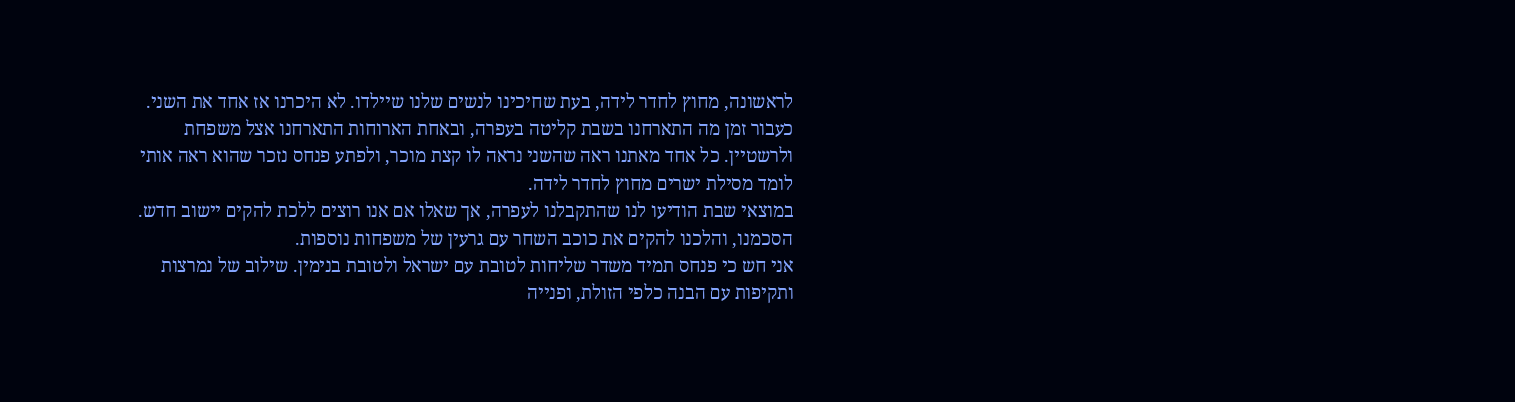לראשונה, מחוץ לחדר לידה, בעת שחיכינו לנשים שלנו שיילדו. לא היכרנו אז אחד את השני. כעבור זמן מה התארחנו בשבת קליטה בעפרה, ובאחת הארוחות התארחנו אצל משפחת ולרשטיין. כל אחד מאתנו ראה שהשני נראה לו קצת מוכר, ולפתע פנחס נזכר שהוא ראה אותי לומד מסילת ישרים מחוץ לחדר לידה.
במוצאי שבת הודיעו לנו שהתקבלנו לעפרה, אך שאלו אם אנו רוצים ללכת להקים יישוב חדש. הסכמנו, והלכנו להקים את כוכב השחר עם גרעין של משפחות נוספות.
אני חש כי פנחס תמיד משדר שליחות לטובת עם ישראל ולטובת בנימין. שילוב של נמרצות ותקיפות עם הבנה כלפי הזולת, ופנייה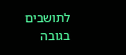לתושבים בגובה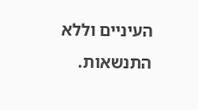העיניים וללא התנשאות.